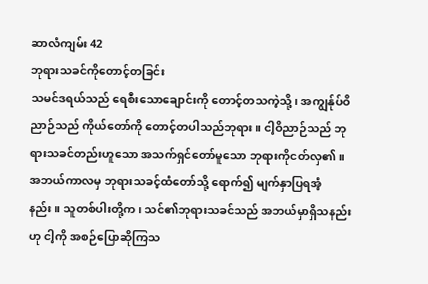ဆာလံကျမ်း 42
ဘုရားသခင်ကိုတောင့်တခြင်း
သမင်ဒရယ်သည် ရေစီးသောချောင်းကို တောင့်တသကဲ့သို့၊ အကျွန်ုပ်ဝိညာဉ်သည် ကိုယ်တော်ကို တောင့်တပါသည်ဘုရား။ ငါ့ဝိညာဉ်သည် ဘုရားသခင်တည်းဟူသော အသက်ရှင်တော်မူသော ဘုရားကိုငတ်လှ၏။ အဘယ်ကာလမှ ဘုရားသခင့်ထံတော်သို့ ရောက်၍ မျက်နှာပြရအံ့နည်း။ သူတစ်ပါးတို့က၊ သင်၏ဘုရားသခင်သည် အဘယ်မှာရှိသနည်းဟု ငါ့ကို အစဉ်ပြောဆိုကြသ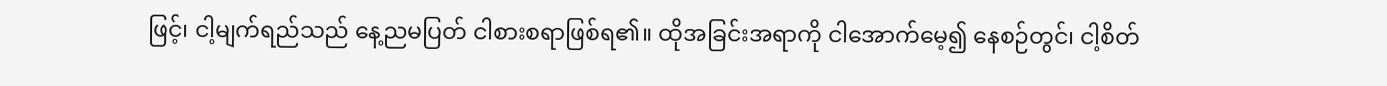ဖြင့်၊ ငါ့မျက်ရည်သည် နေ့ညမပြတ် ငါစားစရာဖြစ်ရ၏။ ထိုအခြင်းအရာကို ငါအောက်မေ့၍ နေစဉ်တွင်၊ ငါ့စိတ်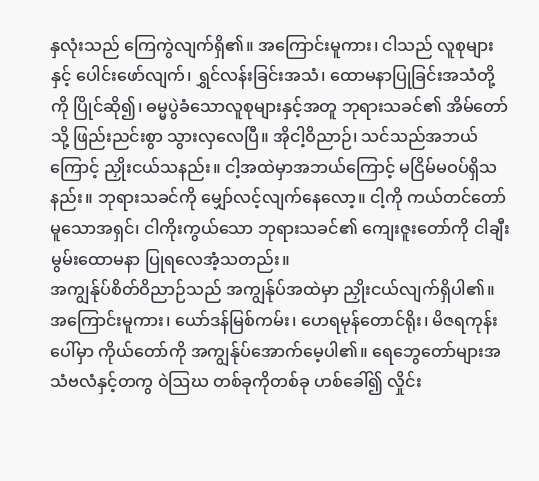နှလုံးသည် ကြေကွဲလျက်ရှိ၏။ အကြောင်းမူကား၊ ငါသည် လူစုများနှင့် ပေါင်းဖော်လျက်၊ ရွှင်လန်းခြင်းအသံ၊ ထောမနာပြုခြင်းအသံတို့ကို ပြိုင်ဆို၍၊ ဓမ္မပွဲခံသောလူစုများနှင့်အတူ ဘုရားသခင်၏ အိမ်တော်သို့ ဖြည်းညင်းစွာ သွားလှလေပြီ။ အိုငါ့ဝိညာဉ်၊ သင်သည်အဘယ်ကြောင့် ညှိုးငယ်သနည်း။ ငါ့အထဲမှာအဘယ်ကြောင့် မငြိမ်မဝပ်ရှိသနည်း။ ဘုရားသခင်ကို မျှော်လင့်လျက်နေလော့။ ငါ့ကို ကယ်တင်တော်မူသောအရှင်၊ ငါကိုးကွယ်သော ဘုရားသခင်၏ ကျေးဇူးတော်ကို ငါချီးမွမ်းထောမနာ ပြုရလေအံ့သတည်း။
အကျွန်ုပ်စိတ်ဝိညာဉ်သည် အကျွန်ုပ်အထဲမှာ ညှိုးငယ်လျက်ရှိပါ၏။ အကြောင်းမူကား၊ ယော်ဒန်မြစ်ကမ်း၊ ဟေရမုန်တောင်ရိုး၊ မိဇရကုန်းပေါ်မှာ ကိုယ်တော်ကို အကျွန်ုပ်အောက်မေ့ပါ၏။ ရေဘွေတော်များအသံဗလံနှင့်တကွ ဝဲဩဃ တစ်ခုကိုတစ်ခု ဟစ်ခေါ်၍ လှိုင်း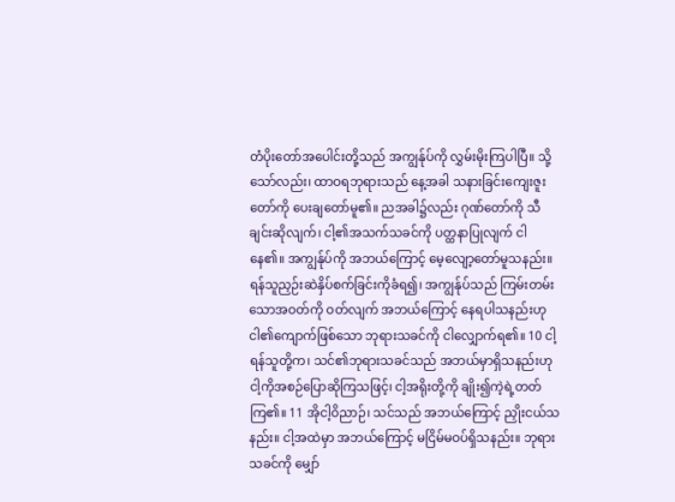တံပိုးတော်အပေါင်းတို့သည် အကျွန်ုပ်ကို လွှမ်းမိုးကြပါပြီ။ သို့သော်လည်း၊ ထာဝရဘုရားသည် နေ့အခါ သနားခြင်းကျေးဇူးတော်ကို ပေးချတော်မူ၏။ ညအခါ၌လည်း ဂုဏ်တော်ကို သီချင်းဆိုလျက်၊ ငါ့၏အသက်သခင်ကို ပတ္ထနာပြုလျက် ငါနေ၏။ အကျွန်ုပ်ကို အဘယ်ကြောင့် မေ့လျော့တော်မူသနည်း။ ရန်သူညှဉ်းဆဲနှိပ်စက်ခြင်းကိုခံရ၍၊ အကျွန်ုပ်သည် ကြမ်းတမ်းသောအဝတ်ကို ဝတ်လျက် အဘယ်ကြောင့် နေရပါသနည်းဟု ငါ၏ကျောက်ဖြစ်သော ဘုရားသခင်ကို ငါလျှောက်ရ၏။ 10 ငါ့ရန်သူတို့က၊ သင်၏ဘုရားသခင်သည် အဘယ်မှာရှိသနည်းဟု ငါ့ကိုအစဉ်ပြောဆိုကြသဖြင့်၊ ငါ့အရိုးတို့ကို ချိုး၍ကဲ့ရဲ့တတ်ကြ၏။ 11 အိုငါ့ဝိညာဉ်၊ သင်သည် အဘယ်ကြောင့် ညှိုးငယ်သနည်း။ ငါ့အထဲမှာ အဘယ်ကြောင့် မငြိမ်မဝပ်ရှိသနည်း။ ဘုရားသခင်ကို မျှော်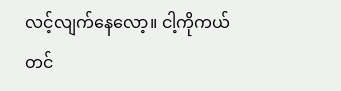လင့်လျက်နေလော့။ ငါ့ကိုကယ်တင်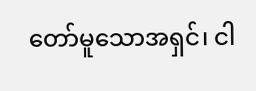တော်မူသောအရှင်၊ ငါ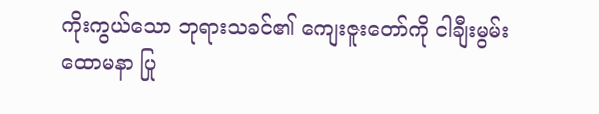ကိုးကွယ်သော ဘုရားသခင်၏ ကျေးဇူးတော်ကို ငါချီးမွမ်းထောမနာ ပြု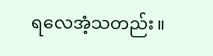ရလေအံ့သတည်း။